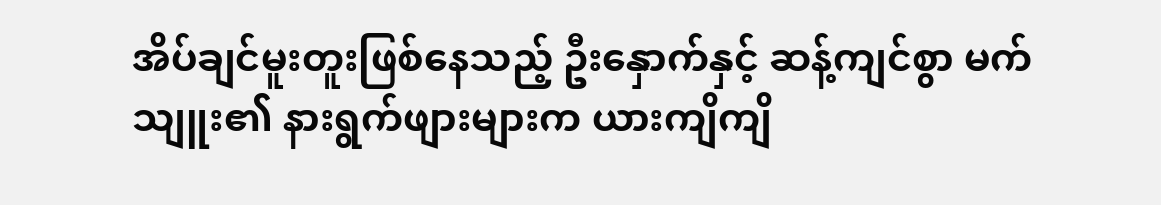အိပ်ချင်မူးတူးဖြစ်နေသည့် ဦးနှောက်နှင့် ဆန့်ကျင်စွာ မက်သျူး၏ နားရွက်ဖျားများက ယားကျိကျိ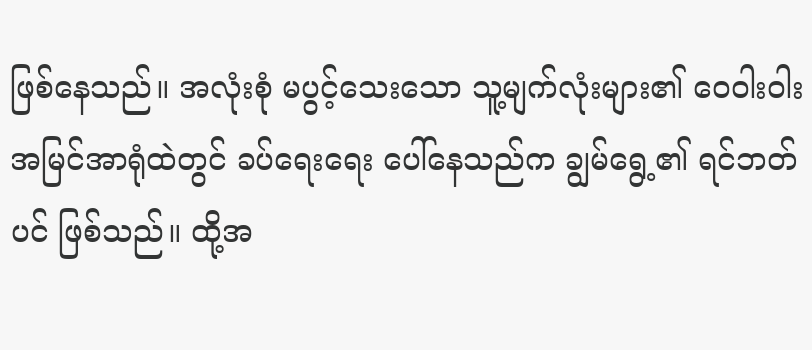ဖြစ်နေသည်။ အလုံးစုံ မပွင့်သေးသော သူ့မျက်လုံးများ၏ ဝေဝါးဝါး အမြင်အာရုံထဲတွင် ခပ်ရေးရေး ပေါ်နေသည်က ချွမ်ရွေ့၏ ရင်ဘတ်ပင် ဖြစ်သည်။ ထို့အ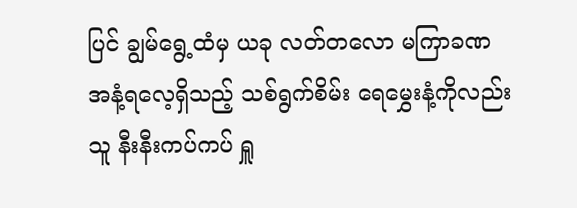ပြင် ချွမ်ရွေ့ထံမှ ယခု လတ်တလော မကြာခဏ အနံ့ရလေ့ရှိသည့် သစ်ရွက်စိမ်း ရေမွှေးနံ့ကိုလည်း သူ နီးနီးကပ်ကပ် ရှူ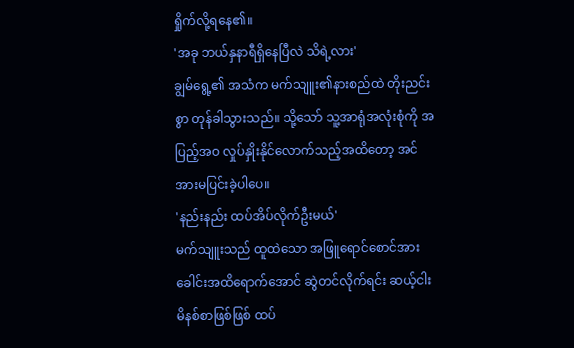ရှိုက်လို့ရနေ၏။
'အခု ဘယ်နှနာရီရှိနေပြီလဲ သိရဲ့လား'
ချွမ်ရွေ့၏ အသံက မက်သျူး၏နားစည်ထဲ တိုးညင်းစွာ တုန်ခါသွားသည်။ သို့သော် သူ့အာရုံအလုံးစုံကို အပြည့်အဝ လှုပ်နှိုးနိုင်လောက်သည့်အထိတော့ အင်အားမပြင်းခဲ့ပါပေ။
'နည်းနည်း ထပ်အိပ်လိုက်ဦးမယ်'
မက်သျူးသည် ထူထဲသော အဖြူရောင်စောင်အား ခေါင်းအထိရောက်အောင် ဆွဲတင်လိုက်ရင်း ဆယ့်ငါးမိနစ်စာဖြစ်ဖြစ် ထပ်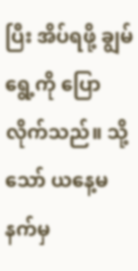ပြီး အိပ်ရဖို့ ချွမ်ရွေ့ကို ပြောလိုက်သည်။ သို့သော် ယနေ့မနက်မှ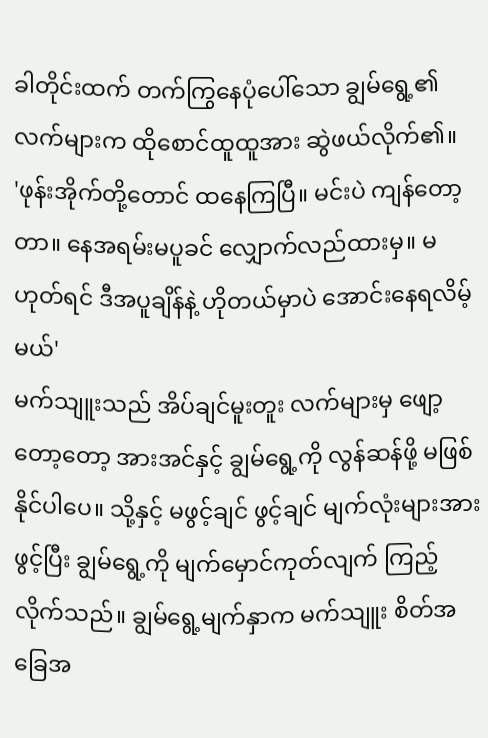ခါတိုင်းထက် တက်ကြွနေပုံပေါ်သော ချွမ်ရွေ့၏လက်များက ထိုစောင်ထူထူအား ဆွဲဖယ်လိုက်၏။
'ဖုန်းအိုက်တို့တောင် ထနေကြပြီ။ မင်းပဲ ကျန်တော့တာ။ နေအရမ်းမပူခင် လျှောက်လည်ထားမှ။ မဟုတ်ရင် ဒီအပူချိန်နဲ့ ဟိုတယ်မှာပဲ အောင်းနေရလိမ့်မယ်'
မက်သျူးသည် အိပ်ချင်မူးတူး လက်များမှ ဖျော့တော့တော့ အားအင်နှင့် ချွမ်ရွေ့ကို လွန်ဆန်ဖို့ မဖြစ်နိုင်ပါပေ။ သို့နှင့် မဖွင့်ချင် ဖွင့်ချင် မျက်လုံးများအား ဖွင့်ပြီး ချွမ်ရွေ့ကို မျက်မှောင်ကုတ်လျက် ကြည့်လိုက်သည်။ ချွမ်ရွေ့မျက်နှာက မက်သျူး စိတ်အခြေအ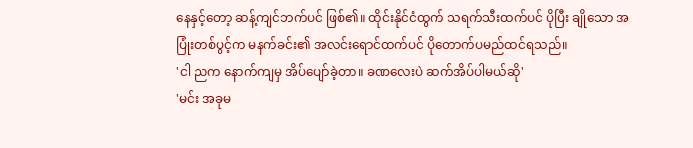နေနှင့်တော့ ဆန့်ကျင်ဘက်ပင် ဖြစ်၏။ ထိုင်းနိုင်ငံထွက် သရက်သီးထက်ပင် ပိုပြီး ချိုသော အပြုံးတစ်ပွင့်က မနက်ခင်း၏ အလင်းရောင်ထက်ပင် ပိုတောက်ပမည်ထင်ရသည်။
'ငါ ညက နောက်ကျမှ အိပ်ပျော်ခဲ့တာ။ ခဏလေးပဲ ဆက်အိပ်ပါမယ်ဆို'
'မင်း အခုမ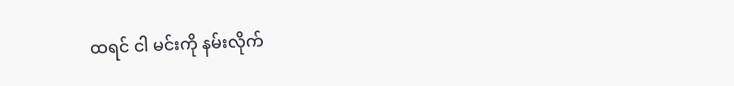ထရင် ငါ မင်းကို နမ်းလိုက်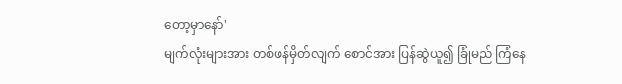တော့မှာနော်'
မျက်လုံးများအား တစ်ဖန်မှိတ်လျက် စောင်အား ပြန်ဆွဲယူ၍ ခြုံမည် ကြံနေ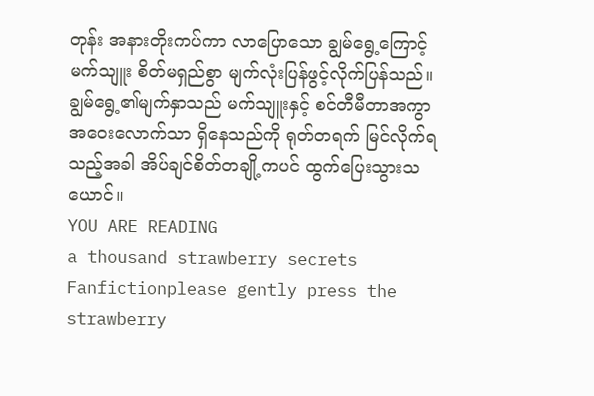တုန်း အနားတိုးကပ်ကာ လာပြောသော ချွမ်ရွေ့ကြောင့် မက်သျူး စိတ်မရှည်စွာ မျက်လုံးပြန်ဖွင့်လိုက်ပြန်သည်။ ချွမ်ရွေ့၏မျက်နှာသည် မက်သျူးနှင့် စင်တီမီတာအကွာအဝေးလောက်သာ ရှိနေသည်ကို ရုတ်တရက် မြင်လိုက်ရသည့်အခါ အိပ်ချင်စိတ်တချို့ကပင် ထွက်ပြေးသွားသယောင်။
YOU ARE READING
a thousand strawberry secrets
Fanfictionplease gently press the strawberry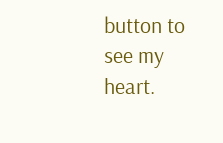button to see my heart.